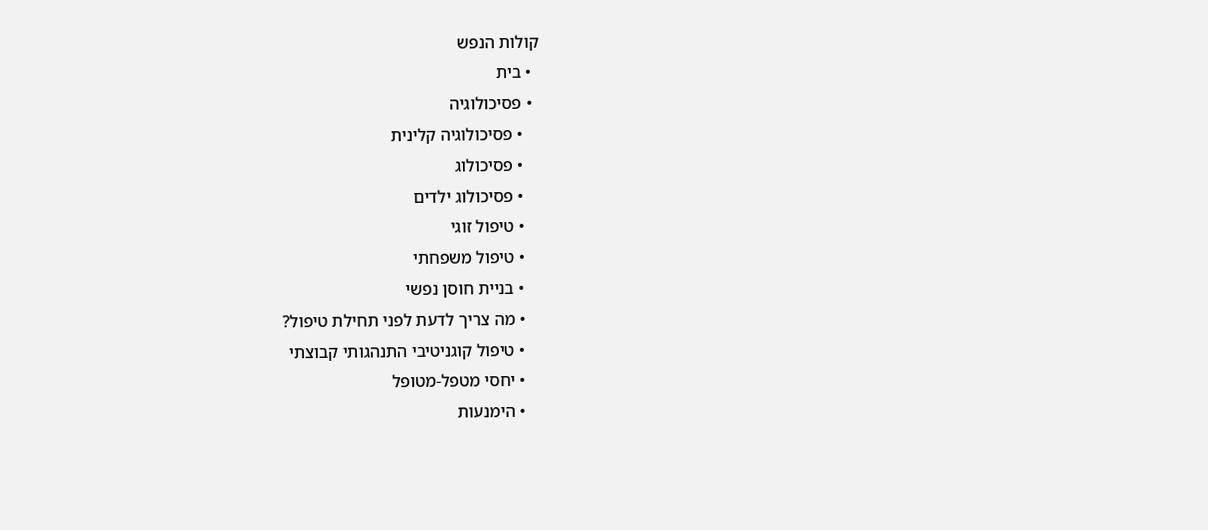קולות הנפש
  • בית
  • פסיכולוגיה
    • פסיכולוגיה קלינית
    • פסיכולוג
    • פסיכולוג ילדים
    • טיפול זוגי
    • טיפול משפחתי
    • בניית חוסן נפשי
    • מה צריך לדעת לפני תחילת טיפול?
    • טיפול קוגניטיבי התנהגותי קבוצתי
    • יחסי מטפל-מטופל
    • הימנעות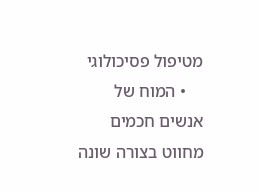מטיפול פסיכולוגי
    • המוח של אנשים חכמים מחווט בצורה שונה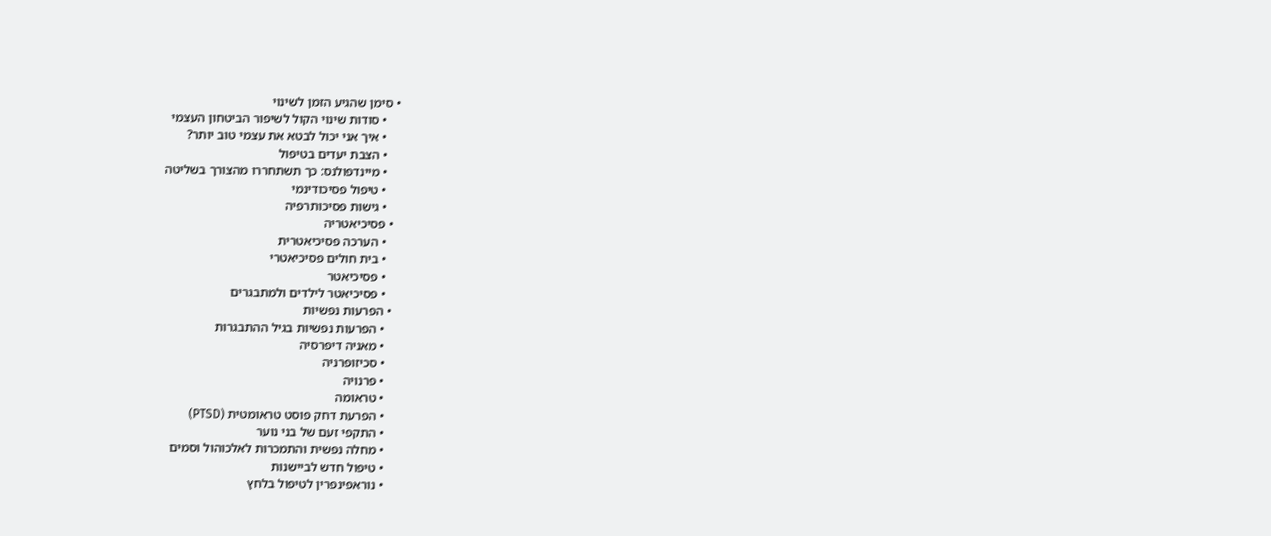• סימן שהגיע הזמן לשינוי
    • סודות שינוי הקול לשיפור הביטחון העצמי
    • איך אני יכול לבטא את עצמי טוב יותר?
    • הצבת יעדים בטיפול
    • מיינדפולנס: כך תשתחררו מהצורך בשליטה
    • טיפול פסיכודינמי
    • גישות פסיכותרפיה
  • פסיכיאטריה
    • הערכה פסיכיאטרית
    • בית חולים פסיכיאטרי
    • פסיכיאטר
    • פסיכיאטר לילדים ולמתבגרים
  • הפרעות נפשיות
    • הפרעות נפשיות בגיל ההתבגרות
    • מאניה דיפרסיה
    • סכיזופרניה
    • פרנויה
    • טראומה
    • הפרעת דחק פוסט טראומטית (PTSD)
    • התקפי זעם של בני נוער
    • מחלה נפשית והתמכרות לאלכוהול וסמים
    • טיפול חדש לביישנות
    • נוראפינפרין לטיפול בלחץ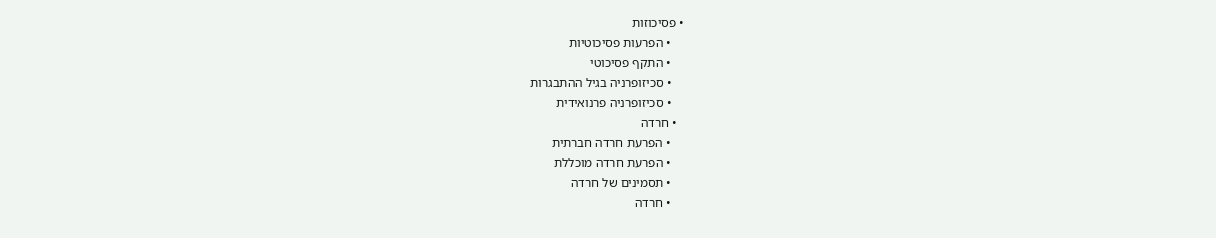• פסיכוזות
    • הפרעות פסיכוטיות
    • התקף פסיכוטי
    • סכיזופרניה בגיל ההתבגרות
    • סכיזופרניה פרנואידית
  • חרדה
    • הפרעת חרדה חברתית
    • הפרעת חרדה מוכללת
    • תסמינים של חרדה
    • חרדה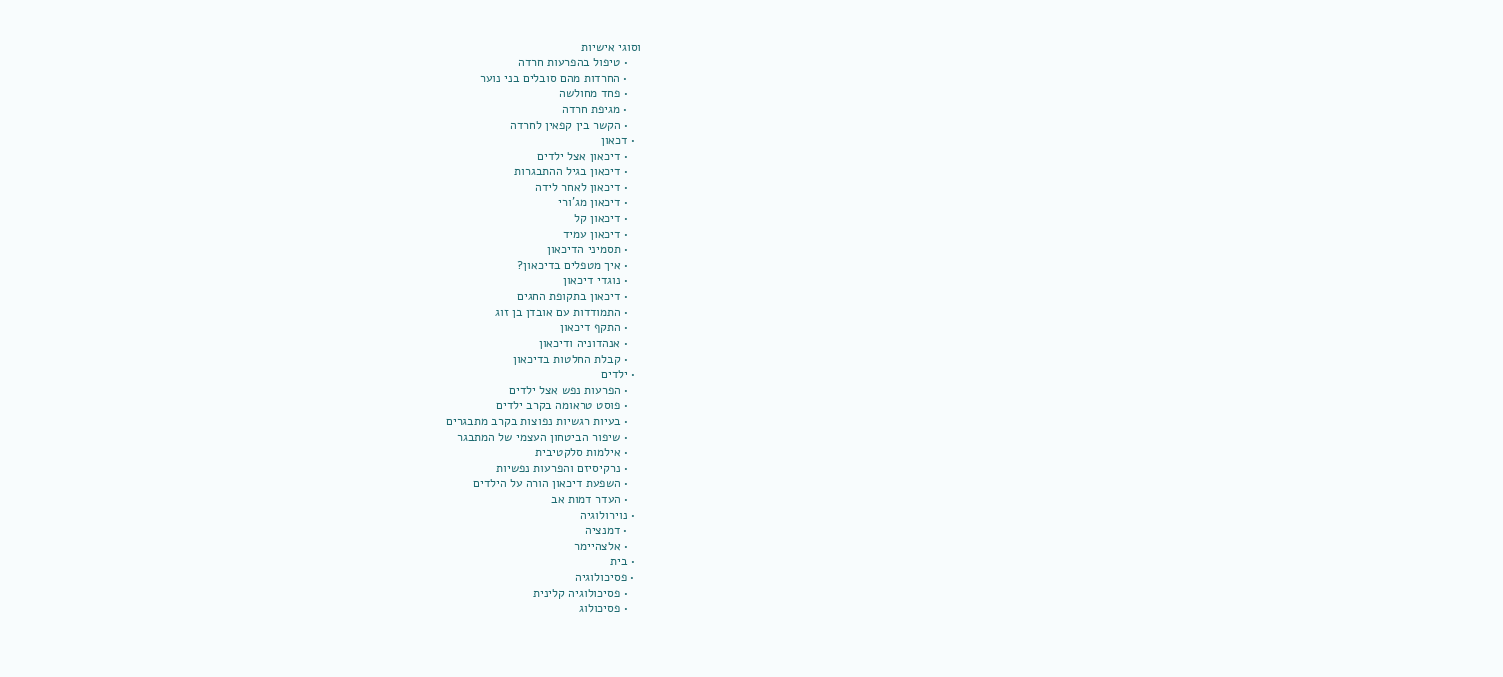וסוגי אישיות
    • טיפול בהפרעות חרדה
    • החרדות מהם סובלים בני נוער
    • פחד מחולשה
    • מגיפת חרדה
    • הקשר בין קפאין לחרדה
  • דכאון
    • דיכאון אצל ילדים
    • דיכאון בגיל ההתבגרות
    • דיכאון לאחר לידה
    • דיכאון מג'ורי
    • דיכאון קל
    • דיכאון עמיד
    • תסמיני הדיכאון
    • איך מטפלים בדיכאון?
    • נוגדי דיכאון
    • דיכאון בתקופת החגים
    • התמודדות עם אובדן בן זוג
    • התקף דיכאון
    • אנהדוניה ודיכאון
    • קבלת החלטות בדיכאון
  • ילדים
    • הפרעות נפש אצל ילדים
    • פוסט טראומה בקרב ילדים
    • בעיות רגשיות נפוצות בקרב מתבגרים
    • שיפור הביטחון העצמי של המתבגר
    • אילמות סלקטיבית
    • נרקיסיזם והפרעות נפשיות
    • השפעת דיכאון הורה על הילדים
    • העדר דמות אב
  • נוירולוגיה
    • דמנציה
    • אלצהיימר
  • בית
  • פסיכולוגיה
    • פסיכולוגיה קלינית
    • פסיכולוג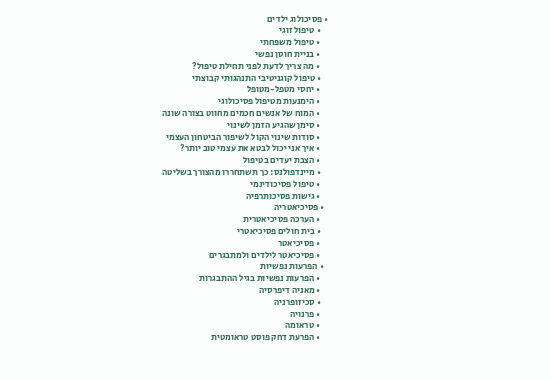• פסיכולוג ילדים
    • טיפול זוגי
    • טיפול משפחתי
    • בניית חוסן נפשי
    • מה צריך לדעת לפני תחילת טיפול?
    • טיפול קוגניטיבי התנהגותי קבוצתי
    • יחסי מטפל-מטופל
    • הימנעות מטיפול פסיכולוגי
    • המוח של אנשים חכמים מחווט בצורה שונה
    • סימן שהגיע הזמן לשינוי
    • סודות שינוי הקול לשיפור הביטחון העצמי
    • איך אני יכול לבטא את עצמי טוב יותר?
    • הצבת יעדים בטיפול
    • מיינדפולנס: כך תשתחררו מהצורך בשליטה
    • טיפול פסיכודינמי
    • גישות פסיכותרפיה
  • פסיכיאטריה
    • הערכה פסיכיאטרית
    • בית חולים פסיכיאטרי
    • פסיכיאטר
    • פסיכיאטר לילדים ולמתבגרים
  • הפרעות נפשיות
    • הפרעות נפשיות בגיל ההתבגרות
    • מאניה דיפרסיה
    • סכיזופרניה
    • פרנויה
    • טראומה
    • הפרעת דחק פוסט טראומטית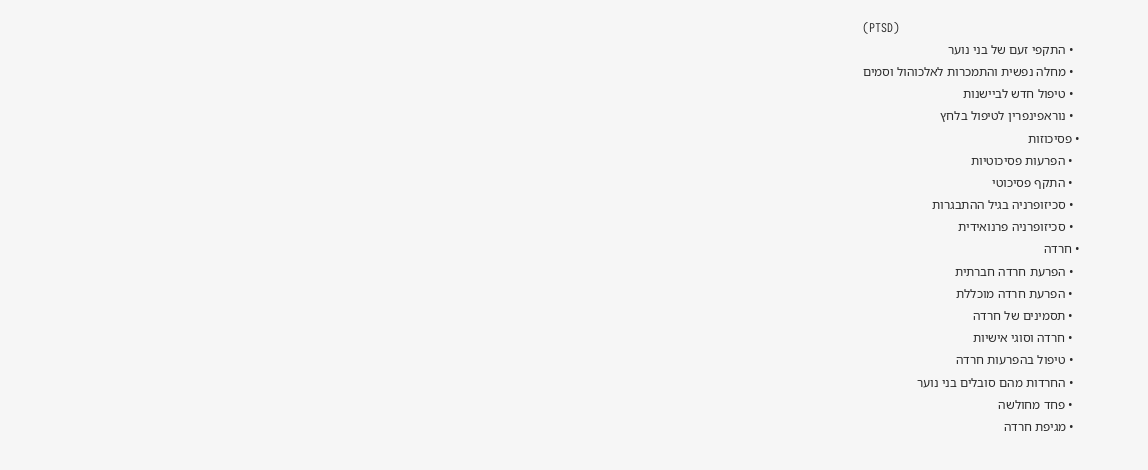(PTSD)
    • התקפי זעם של בני נוער
    • מחלה נפשית והתמכרות לאלכוהול וסמים
    • טיפול חדש לביישנות
    • נוראפינפרין לטיפול בלחץ
  • פסיכוזות
    • הפרעות פסיכוטיות
    • התקף פסיכוטי
    • סכיזופרניה בגיל ההתבגרות
    • סכיזופרניה פרנואידית
  • חרדה
    • הפרעת חרדה חברתית
    • הפרעת חרדה מוכללת
    • תסמינים של חרדה
    • חרדה וסוגי אישיות
    • טיפול בהפרעות חרדה
    • החרדות מהם סובלים בני נוער
    • פחד מחולשה
    • מגיפת חרדה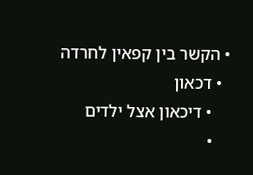• הקשר בין קפאין לחרדה
  • דכאון
    • דיכאון אצל ילדים
    •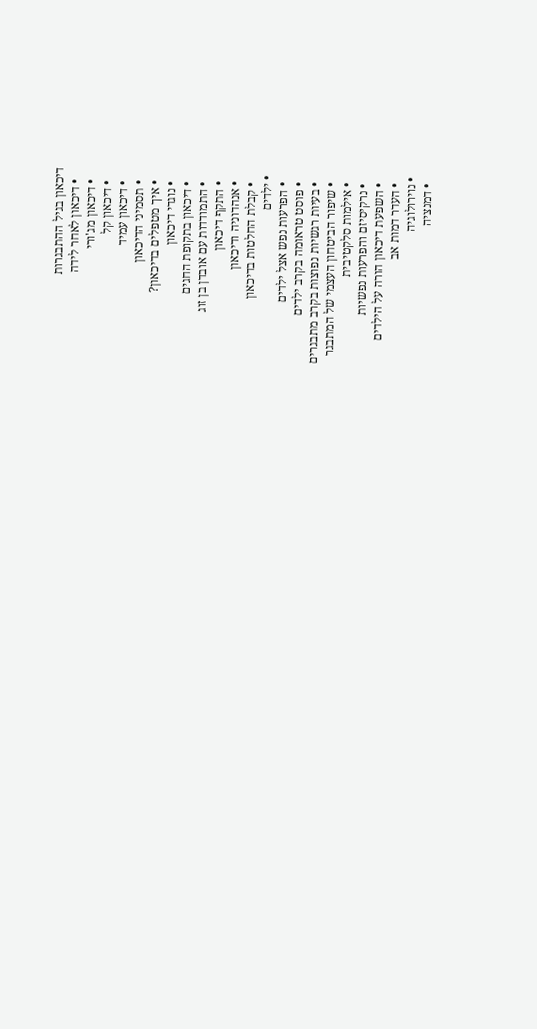דיכאון בגיל ההתבגרות
    • דיכאון לאחר לידה
    • דיכאון מג'ורי
    • דיכאון קל
    • דיכאון עמיד
    • תסמיני הדיכאון
    • איך מטפלים בדיכאון?
    • נוגדי דיכאון
    • דיכאון בתקופת החגים
    • התמודדות עם אובדן בן זוג
    • התקף דיכאון
    • אנהדוניה ודיכאון
    • קבלת החלטות בדיכאון
  • ילדים
    • הפרעות נפש אצל ילדים
    • פוסט טראומה בקרב ילדים
    • בעיות רגשיות נפוצות בקרב מתבגרים
    • שיפור הביטחון העצמי של המתבגר
    • אילמות סלקטיבית
    • נרקיסיזם והפרעות נפשיות
    • השפעת דיכאון הורה על הילדים
    • העדר דמות אב
  • נוירולוגיה
    • דמנציה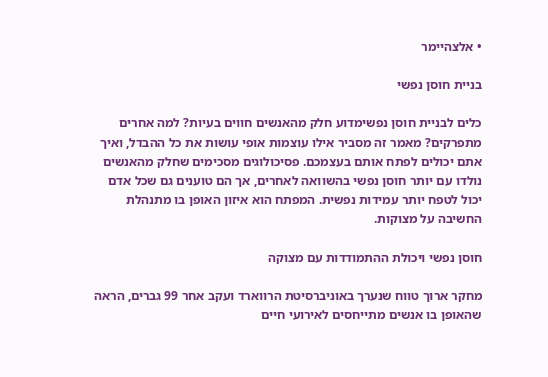• אלצהיימר

בניית חוסן נפשי

כלים לבניית חוסן נפשימדוע חלק מהאנשים חווים בעיות? למה אחרים מתפרקים? מאמר זה מסביר אילו עוצמות אופי עושות את כל ההבדל, ואיך אתם יכולים לפתח אותם בעצמכם. פסיכולוגים מסכימים שחלק מהאנשים נולדו עם יותר חוסן נפשי בהשוואה לאחרים, אך הם טוענים גם שכל אדם יכול לטפח יותר עמידות נפשית. המפתח הוא איזון האופן בו מתנהלת החשיבה על מצוקות.

חוסן נפשי ויכולת ההתמודדות עם מצוקה

מחקר ארוך טווח שנערך באוניברסיטת הרווארד ועקב אחר 99 גברים, הראה שהאופן בו אנשים מתייחסים לאירועי חיים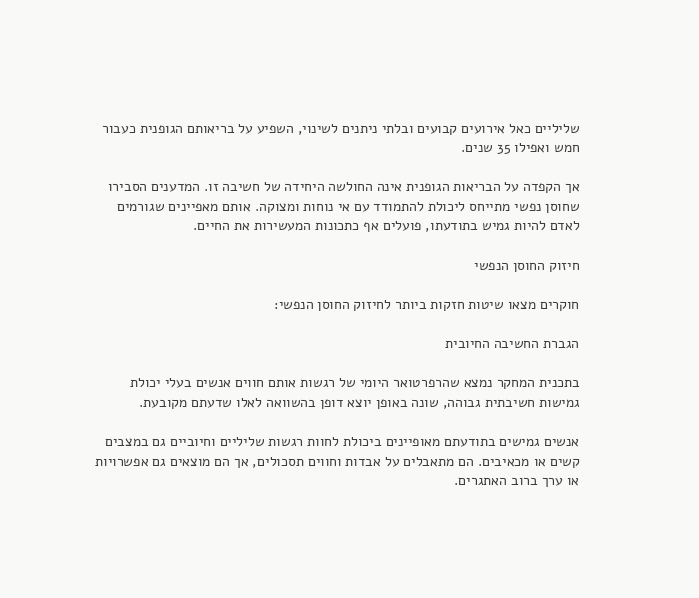שליליים כאל אירועים קבועים ובלתי ניתנים לשינוי, השפיע על בריאותם הגופנית כעבור חמש ואפילו 35 שנים.

אך הקפדה על הבריאות הגופנית אינה החולשה היחידה של חשיבה זו. המדענים הסבירו שחוסן נפשי מתייחס ליכולת להתמודד עם אי נוחות ומצוקה. אותם מאפיינים שגורמים לאדם להיות גמיש בתודעתו, פועלים אף כתכונות המעשירות את החיים.

חיזוק החוסן הנפשי

חוקרים מצאו שיטות חזקות ביותר לחיזוק החוסן הנפשי:

הגברת החשיבה החיובית

בתכנית המחקר נמצא שהרפרטואר היומי של רגשות אותם חווים אנשים בעלי יכולת גמישות חשיבתית גבוהה, שונה באופן יוצא דופן בהשוואה לאלו שדעתם מקובעת.

אנשים גמישים בתודעתם מאופיינים ביכולת לחוות רגשות שליליים וחיוביים גם במצבים קשים או מכאיבים. הם מתאבלים על אבדות וחווים תסכולים, אך הם מוצאים גם אפשרויות או ערך ברוב האתגרים.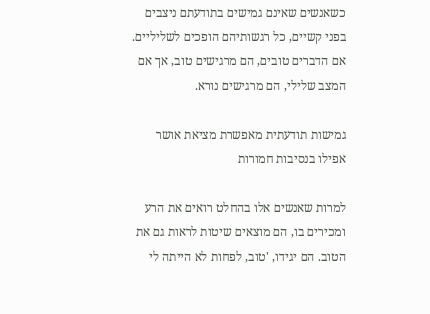כשאנשים שאינם גמישים בתודעתם ניצבים בפני קשיים, כל רגשותיהם הופכים לשליליים. אם הדברים טובים, הם מרגישים טוב, אך אם המצב שלילי, הם מרגישים נורא.

גמישות תודעתית מאפשרת מציאת אושר אפילו בנסיבות חמורות

למרות שאנשים אלו בהחלט רואים את הרע ומכירים בו, הם מוצאים שיטות לראות גם את הטוב. הם יגידו, 'טוב, לפחות לא הייתה לי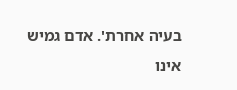בעיה אחרת'. אדם גמיש אינו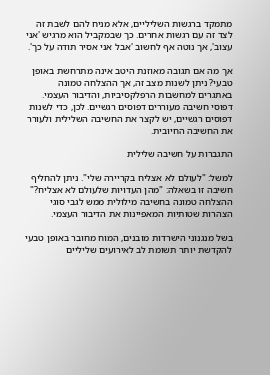מתמקד ברגשות השליליים, אלא מניח להם לשבת זה לצד זה עם רגשות אחרים. כך שבמקביל הוא מרגיש 'אני עצוב', אך נוטה אף לחשוב 'אבל אני אסיר תודה על כך'.

אך מה אם תגובה מאוזנת היטב אינה מתרחשת באופן טבעי? ניתן לשנות מצב זה, אך ההצלחה טמונה באתגרים למחשבות הרפלקסיביות, והדיבור העצמי. דפוסי חשיבה מעוררים דפוסים רגשיים. לכן, כדי לשנות דפוסים רגשיים, יש לקצר את החשיבה השלילית ולעורר את החשיבה החיובית.

התגברות על חשיבה שלילית

למשל: "לעולם לא אצליח בקריירה שלי". ניתן להחליף חשיבה זו בשאלה: "מהן העדויות שלעולם לא אצליח?" ההצלחה טמונה בחשיבה מילולית ממש לגבי סוגי הצהרות שטותיות המאפיינות את הדיבור העצמי.

בשל מנגנוני הישרדות מובנים, המוח מחובר באופן טבעי להקדשת יותר תשומת לב לאירועים שליליים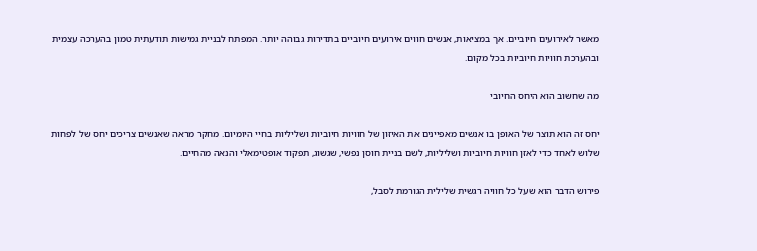מאשר לאירועים חיוביים. אך במציאות, אנשים חווים אירועים חיוביים בתדירות גבוהה יותר. המפתח לבניית גמישות תודעתית טמון בהערכה עצמית ובהערכת חוויות חיוביות בכל מקום.

מה שחשוב הוא היחס החיובי

יחס זה הוא תוצר של האופן בו אנשים מאפיינים את האיזון של חוויות חיוביות ושליליות בחיי היומיום. מחקר מראה שאנשים צריכים יחס של לפחות שלוש לאחד כדי לאזן חוויות חיוביות ושליליות, לשם בניית חוסן נפשי, שגשוג, תפקוד אופטימאלי והנאה מהחיים.

פירוש הדבר הוא שעל כל חוויה רגשית שלילית הגורמת לסבל,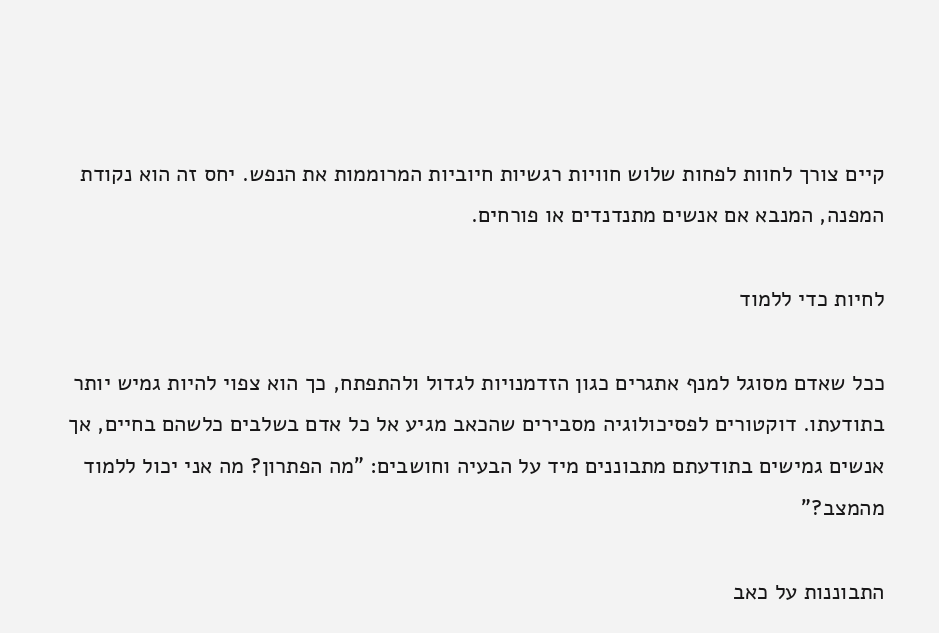קיים צורך לחוות לפחות שלוש חוויות רגשיות חיוביות המרוממות את הנפש. יחס זה הוא נקודת המפנה, המנבא אם אנשים מתנדנדים או פורחים.

לחיות כדי ללמוד

ככל שאדם מסוגל למנף אתגרים כגון הזדמנויות לגדול ולהתפתח, כך הוא צפוי להיות גמיש יותר בתודעתו. דוקטורים לפסיכולוגיה מסבירים שהכאב מגיע אל כל אדם בשלבים כלשהם בחיים, אך אנשים גמישים בתודעתם מתבוננים מיד על הבעיה וחושבים: "מה הפתרון? מה אני יכול ללמוד מהמצב?"

התבוננות על כאב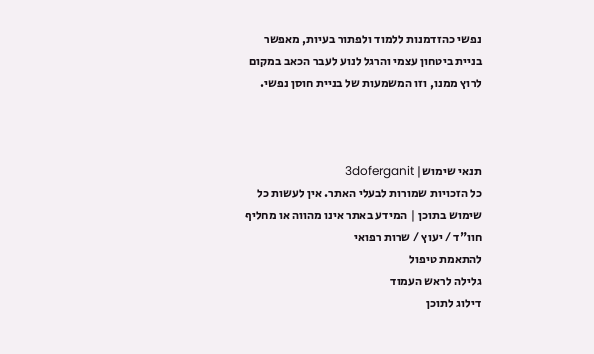נפשי כהזדמנות ללמוד ולפתור בעיות, מאפשר בניית ביטחון עצמי והרגל לנוע לעבר הכאב במקום לרוץ ממנו, וזו המשמעות של בניית חוסן נפשי.



תנאי שימוש| 3doferganit
כל הזכויות שמורות לבעלי האתר. אין לעשות כל שימוש בתוכן | המידע באתר אינו מהווה או מחליף חוו"ד / יעוץ / שרות רפואי
להתאמת טיפול
גלילה לראש העמוד
דילוג לתוכן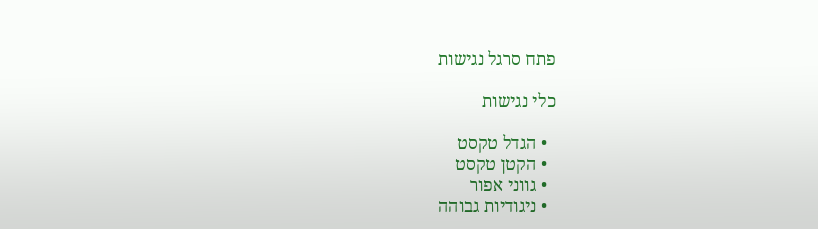פתח סרגל נגישות

כלי נגישות

  • הגדל טקסט
  • הקטן טקסט
  • גווני אפור
  • ניגודיות גבוהה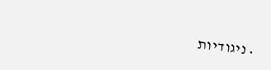• ניגודיות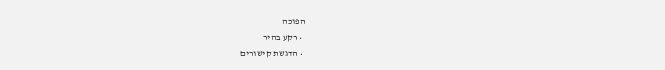הפוכה
  • רקע בהיר
  • הדגשת קישורים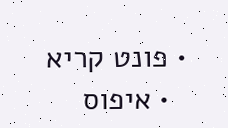• פונט קריא
  • איפוס